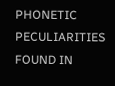PHONETIC PECULIARITIES FOUND IN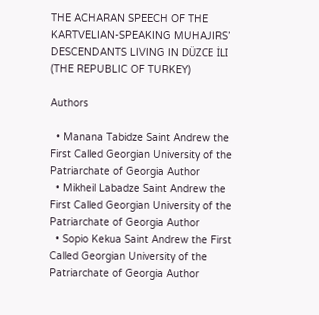THE ACHARAN SPEECH OF THE KARTVELIAN-SPEAKING MUHAJIRS’ DESCENDANTS LIVING IN DÜZCE İLI (THE REPUBLIC OF TURKEY)

Authors

  • Manana Tabidze Saint Andrew the First Called Georgian University of the Patriarchate of Georgia Author
  • Mikheil Labadze Saint Andrew the First Called Georgian University of the Patriarchate of Georgia Author
  • Sopio Kekua Saint Andrew the First Called Georgian University of the Patriarchate of Georgia Author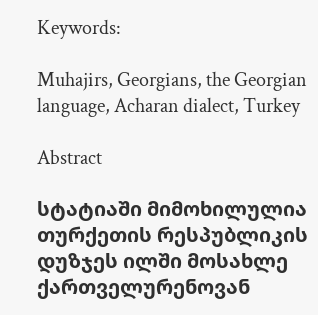Keywords:

Muhajirs, Georgians, the Georgian language, Acharan dialect, Turkey

Abstract

სტატიაში მიმოხილულია თურქეთის რესპუბლიკის დუზჯეს ილში მოსახლე ქართველურენოვან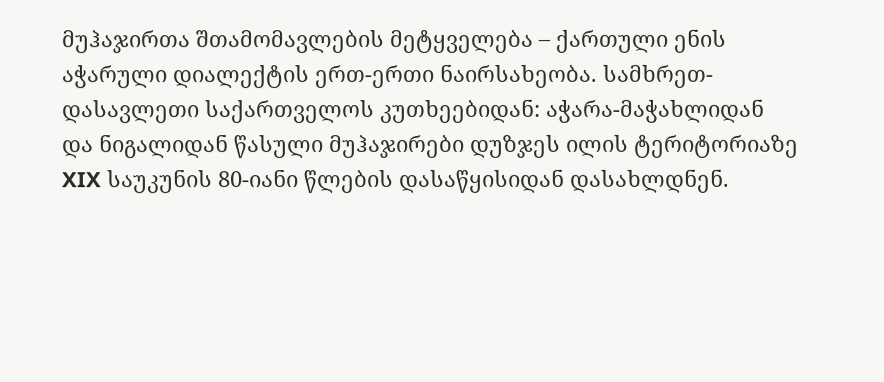მუჰაჯირთა შთამომავლების მეტყველება – ქართული ენის აჭარული დიალექტის ერთ-ერთი ნაირსახეობა. სამხრეთ-დასავლეთი საქართველოს კუთხეებიდან: აჭარა-მაჭახლიდან და ნიგალიდან წასული მუჰაჯირები დუზჯეს ილის ტერიტორიაზე XIX საუკუნის 80-იანი წლების დასაწყისიდან დასახლდნენ.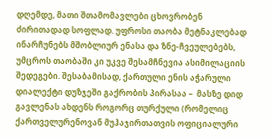დღემდე, მათი შთამომავლები ცხოვრობენ ძირითადად სოფლად. უფროსი თაობა მეტნაკლებად ინარჩუნებს მშობლიურ ენასა და ზნე-ჩვეულებებს, უმცროს თაობაში კი უკვე შესამჩნევია ასიმილაციის შედეგები. შესაბამისად, ქართული ენის აჭარული დიალექტი დუზჯეში გაქრობის პირასაა –  მასზე დიდ გავლენას ახდენს როგორც თურქული (რომელიც ქართველურენოვან მუჰაჯირთათვის ოფიციალური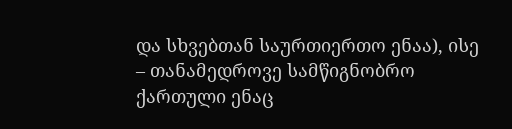და სხვებთან საურთიერთო ენაა), ისე – თანამედროვე სამწიგნობრო ქართული ენაც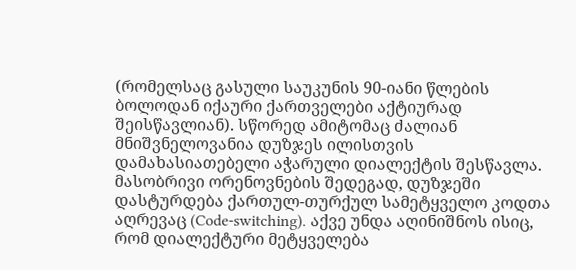(რომელსაც გასული საუკუნის 90-იანი წლების ბოლოდან იქაური ქართველები აქტიურად შეისწავლიან). სწორედ ამიტომაც ძალიან მნიშვნელოვანია დუზჯეს ილისთვის დამახასიათებელი აჭარული დიალექტის შესწავლა. მასობრივი ორენოვნების შედეგად, დუზჯეში დასტურდება ქართულ-თურქულ სამეტყველო კოდთა აღრევაც (Code-switching). აქვე უნდა აღინიშნოს ისიც, რომ დიალექტური მეტყველება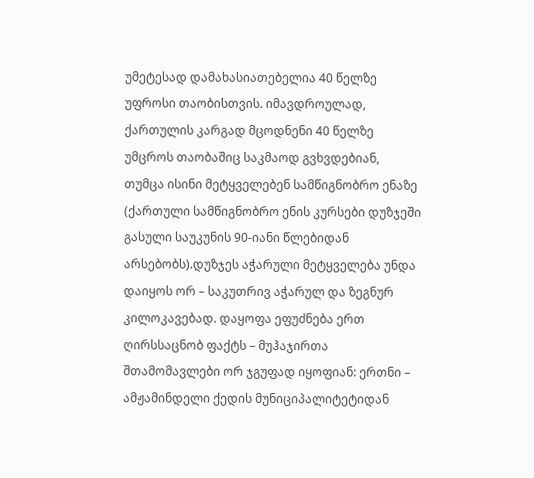უმეტესად დამახასიათებელია 40 წელზე უფროსი თაობისთვის. იმავდროულად, ქართულის კარგად მცოდნენი 40 წელზე უმცროს თაობაშიც საკმაოდ გვხვდებიან, თუმცა ისინი მეტყველებენ სამწიგნობრო ენაზე (ქართული სამწიგნობრო ენის კურსები დუზჯეში გასული საუკუნის 90-იანი წლებიდან არსებობს).დუზჯეს აჭარული მეტყველება უნდა დაიყოს ორ – საკუთრივ აჭარულ და ზეგნურ კილოკავებად. დაყოფა ეფუძნება ერთ ღირსსაცნობ ფაქტს – მუჰაჯირთა შთამომავლები ორ ჯგუფად იყოფიან: ერთნი – ამჟამინდელი ქედის მუნიციპალიტეტიდან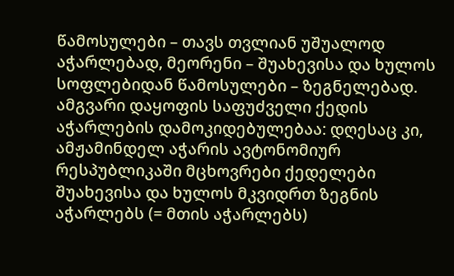წამოსულები – თავს თვლიან უშუალოდ აჭარლებად, მეორენი – შუახევისა და ხულოს სოფლებიდან წამოსულები – ზეგნელებად. ამგვარი დაყოფის საფუძველი ქედის აჭარლების დამოკიდებულებაა: დღესაც კი, ამჟამინდელ აჭარის ავტონომიურ რესპუბლიკაში მცხოვრები ქედელები შუახევისა და ხულოს მკვიდრთ ზეგნის აჭარლებს (= მთის აჭარლებს)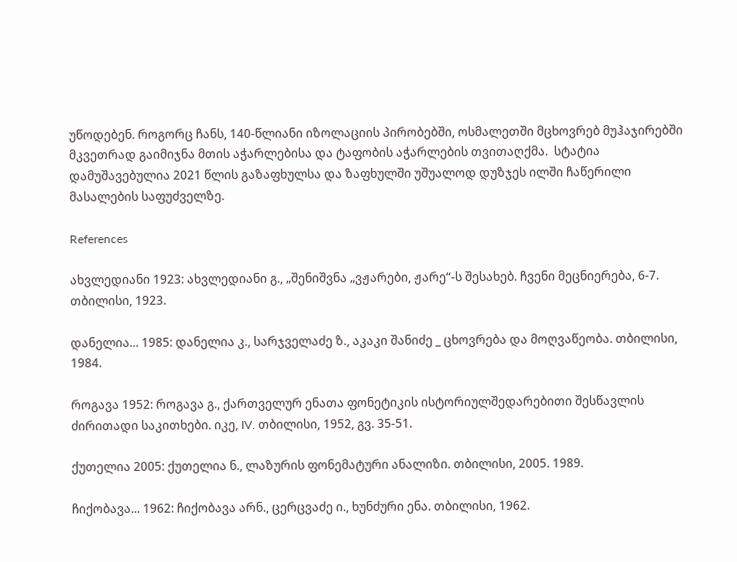უწოდებენ. როგორც ჩანს, 140-წლიანი იზოლაციის პირობებში, ოსმალეთში მცხოვრებ მუჰაჯირებში მკვეთრად გაიმიჯნა მთის აჭარლებისა და ტაფობის აჭარლების თვითაღქმა.  სტატია დამუშავებულია 2021 წლის გაზაფხულსა და ზაფხულში უშუალოდ დუზჯეს ილში ჩაწერილი მასალების საფუძველზე.

References

ახვლედიანი 1923: ახვლედიანი გ., „შენიშვნა „ვჟარები, ჟარე“-ს შესახებ. ჩვენი მეცნიერება, 6-7. თბილისი, 1923.

დანელია... 1985: დანელია კ., სარჯველაძე ზ., აკაკი შანიძე _ ცხოვრება და მოღვაწეობა. თბილისი, 1984.

როგავა 1952: როგავა გ., ქართველურ ენათა ფონეტიკის ისტორიულშედარებითი შესწავლის ძირითადი საკითხები. იკე, IV. თბილისი, 1952, გვ. 35-51.

ქუთელია 2005: ქუთელია ნ., ლაზურის ფონემატური ანალიზი. თბილისი, 2005. 1989.

ჩიქობავა... 1962: ჩიქობავა არნ., ცერცვაძე ი., ხუნძური ენა. თბილისი, 1962.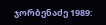ჯორბენაძე 1989: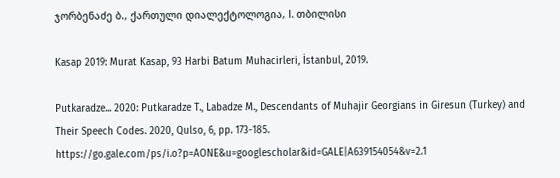ჯორბენაძე ბ., ქართული დიალექტოლოგია, I. თბილისი

Kasap 2019: Murat Kasap, 93 Harbi Batum Muhacirleri, İstanbul, 2019.

Putkaradze... 2020: Putkaradze T., Labadze M., Descendants of Muhajir Georgians in Giresun (Turkey) and Their Speech Codes. 2020, Qulso, 6, pp. 173-185. https://go.gale.com/ps/i.o?p=AONE&u=googlescholar&id=GALE|A639154054&v=2.1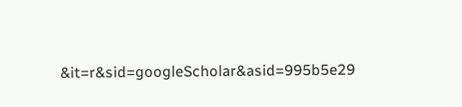&it=r&sid=googleScholar&asid=995b5e29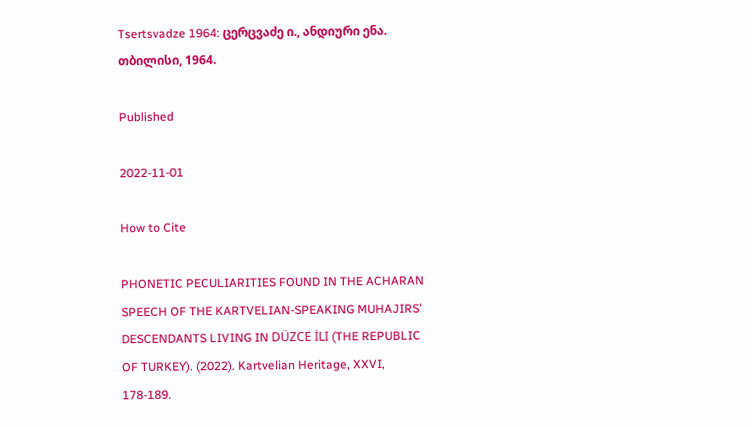Tsertsvadze 1964: ცერცვაძე ი., ანდიური ენა. თბილისი, 1964.

Published

2022-11-01

How to Cite

PHONETIC PECULIARITIES FOUND IN THE ACHARAN SPEECH OF THE KARTVELIAN-SPEAKING MUHAJIRS’ DESCENDANTS LIVING IN DÜZCE İLI (THE REPUBLIC OF TURKEY). (2022). Kartvelian Heritage, XXVI, 178-189.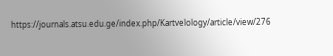https://journals.atsu.edu.ge/index.php/Kartvelology/article/view/276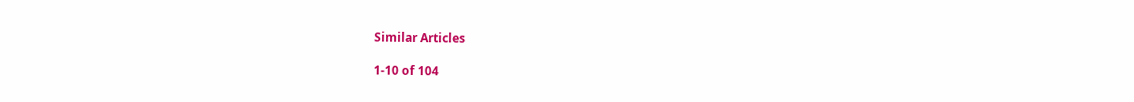Similar Articles

1-10 of 104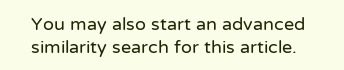You may also start an advanced similarity search for this article.